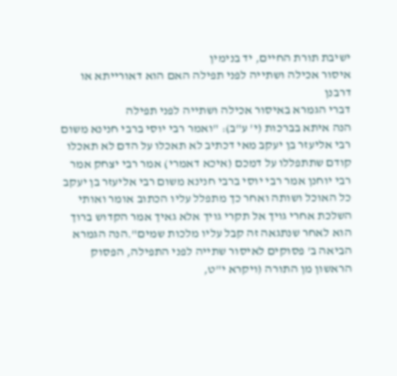ישיבת תורת החיים, יד בנימין
איסור אכילה ושתייה לפני תפילה האם הוא דאורייתא או דרבנן
דברי הגמרא באיסור אכילה ושתייה לפני תפילה
הנה איתא בברכות (י' ע"ב): "ואמר רבי יוסי ברבי חנינא משום רבי אליעזר בן יעקב מאי דכתיב לא תאכלו על הדם לא תאכלו קודם שתתפללו על דמכם (איכא דאמרי) אמר רבי יצחק אמר רבי יוחנן אמר רבי יוסי ברבי חנינא משום רבי אליעזר בן יעקב כל האוכל ושותה ואחר כך מתפלל עליו הכתוב אומר ואותי השלכת אחרי גויך אל תקרי גויך אלא גאיך אמר הקדוש ברוך הוא לאחר שנתגאה זה קבל עליו מלכות שמים".הנה הגמרא הביאה ב' פסוקים לאיסור שתייה לפני התפילה, הפסוק הראשון מן התורה (ויקרא י"ט,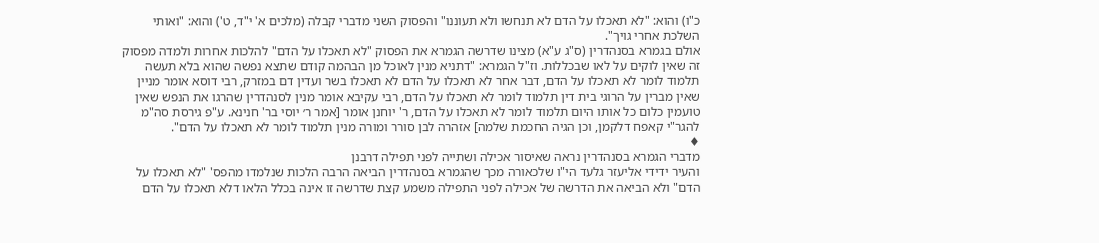כ"ו) והוא: "לא תאכלו על הדם לא תנחשו ולא תעוננו" והפסוק השני מדברי קבלה (מלכים א' י"ד, ט') והוא: "ואותי השלכת אחרי גויך".
אולם בגמרא בסנהדרין (ס"ג ע"א) מצינו שדרשה הגמרא את הפסוק "לא תאכלו על הדם" להלכות אחרות ולמדה מפסוק זה שאין לוקים על לאו שבכללות. וז"ל הגמרא: "דתניא מנין לאוכל מן הבהמה קודם שתצא נפשה שהוא בלא תעשה תלמוד לומר לא תאכלו על הדם, דבר אחר לא תאכלו על הדם לא תאכלו בשר ועדין דם במזרק, רבי דוסא אומר מניין שאין מברין על הרוגי בית דין תלמוד לומר לא תאכלו על הדם, רבי עקיבא אומר מנין לסנהדרין שהרגו את הנפש שאין טועמין כלום כל אותו היום תלמוד לומר לא תאכלו על הדם, ר' יוחנן אומר [אמר ר׳ יוסי בר' חנינא. ע"פ גירסת סה"מ להגר"י קאפח דלקמן, וכן הגיה החכמת שלמה] אזהרה לבן סורר ומורה מנין תלמוד לומר לא תאכלו על הדם".
♦
מדברי הגמרא בסנהדרין נראה שאיסור אכילה ושתייה לפני תפילה דרבנן
והעיר ידידי אליעזר גלעד הי"ו שלכאורה מכך שהגמרא בסנהדרין הביאה הרבה הלכות שנלמדו מהפס' "לא תאכלו על הדם" ולא הביאה את הדרשה של אכילה לפני התפילה משמע קצת שדרשה זו אינה בכלל הלאו דלא תאכלו על הדם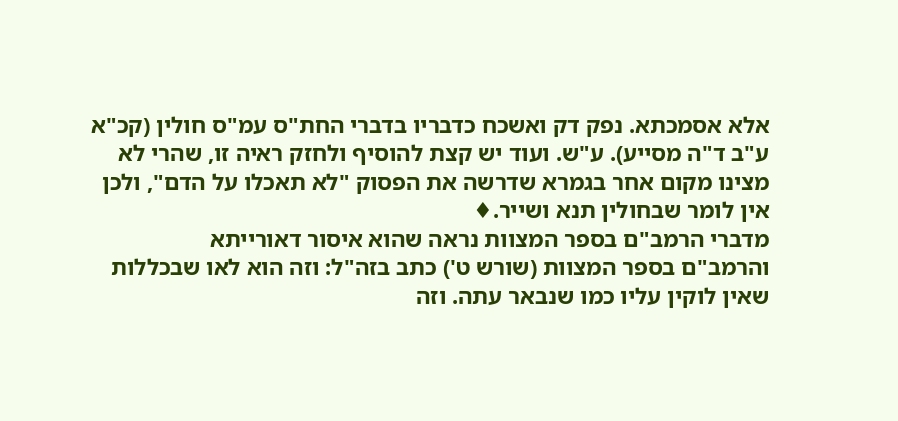אלא אסמכתא. נפק דק ואשכח כדבריו בדברי החת"ס עמ"ס חולין (קכ"א ע"ב ד"ה מסייע). ע"ש. ועוד יש קצת להוסיף ולחזק ראיה זו, שהרי לא מצינו מקום אחר בגמרא שדרשה את הפסוק "לא תאכלו על הדם", ולכן אין לומר שבחולין תנא ושייר.♦
מדברי הרמב"ם בספר המצוות נראה שהוא איסור דאורייתא
והרמב"ם בספר המצוות (שורש ט') כתב בזה"ל: וזה הוא לאו שבכללות שאין לוקין עליו כמו שנבאר עתה. וזה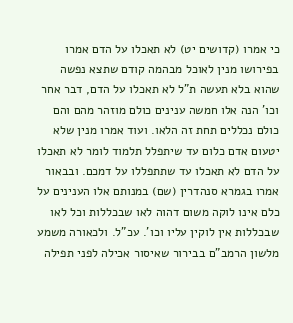כי אמרו (קדושים יט) לא תאכלו על הדם אמרו בפירושו מנין לאוכל מבהמה קודם שתצא נפשה שהוא בלא תעשה ת"ל לא תאכלו על הדם, דבר אחר וכו' הנה אלו חמשה ענינים כולם מוזהר מהם והם כולם נכללים תחת זה הלאו. ועוד אמרו מנין שלא יטעום אדם כלום עד שיתפלל תלמוד לומר לא תאכלו על הדם לא תאכלו עד שתתפללו על דמכם. ובבאור אמרו בגמרא סנהדרין (שם) במנותם אלו הענינים על כלם אינו לוקה משום דהוה לאו שבכללות וכל לאו שבכללות אין לוקין עליו וכו'. עכ"ל. ולכאורה משמע מלשון הרמב"ם בבירור שאיסור אכילה לפני תפילה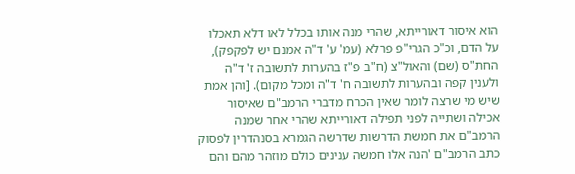הוא איסור דאורייתא, שהרי מנה אותו בכלל לאו דלא תאכלו על הדם, וכ"כ הגרי"פ פרלא (עמ' ע' ד"ה אמנם יש לפקפק), החת"ס (שם) והאול"צ (ח"ב פ"ז בהערות לתשובה ז' ד"ה ולענין קפה ובהערות לתשובה ח' ד"ה ומכל מקום). [והן אמת שיש מי שרצה לומר שאין הכרח מדברי הרמב"ם שאיסור אכילה ושתייה לפני תפילה דאורייתא שהרי אחר שמנה הרמב"ם את חמשת הדרשות שדרשה הגמרא בסנהדרין לפסוק כתב הרמב"ם 'הנה אלו חמשה ענינים כולם מוזהר מהם והם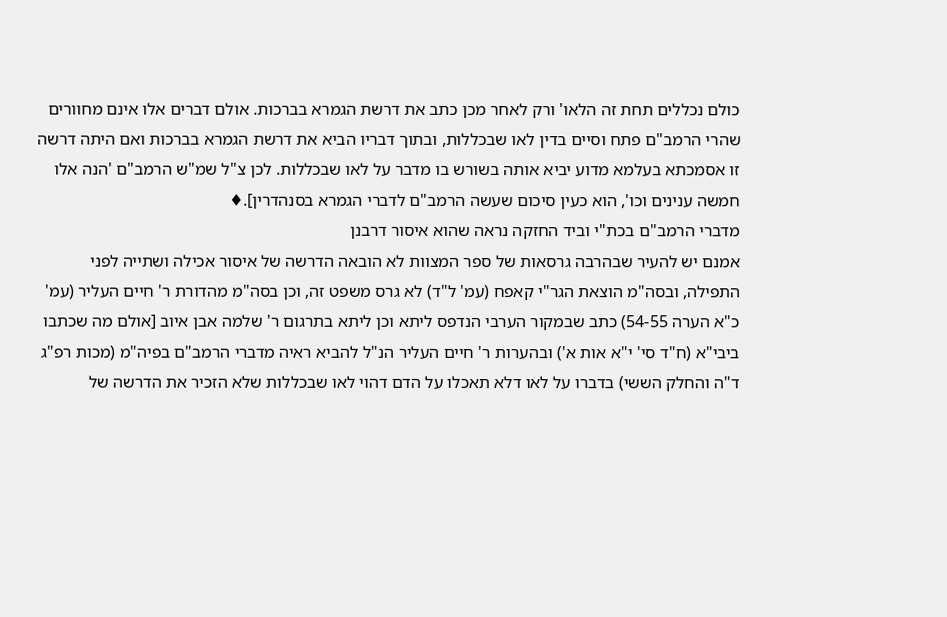כולם נכללים תחת זה הלאו' ורק לאחר מכן כתב את דרשת הגמרא בברכות. אולם דברים אלו אינם מחוורים שהרי הרמב"ם פתח וסיים בדין לאו שבכללות, ובתוך דבריו הביא את דרשת הגמרא בברכות ואם היתה דרשה זו אסמכתא בעלמא מדוע יביא אותה בשורש בו מדבר על לאו שבכללות. לכן צ"ל שמ"ש הרמב"ם 'הנה אלו חמשה ענינים וכו', הוא כעין סיכום שעשה הרמב"ם לדברי הגמרא בסנהדרין].♦
מדברי הרמב"ם בכת"י וביד החזקה נראה שהוא איסור דרבנן
אמנם יש להעיר שבהרבה גרסאות של ספר המצוות לא הובאה הדרשה של איסור אכילה ושתייה לפני התפילה, ובסה"מ הוצאת הגר"י קאפח (עמ' ל"ד) לא גרס משפט זה, וכן בסה"מ מהדורת ר' חיים העליר (עמ' כ"א הערה 54-55) כתב שבמקור הערבי הנדפס ליתא וכן ליתא בתרגום ר' שלמה אבן איוב [אולם מה שכתבו ביבי"א (ח"ד סי' י"א אות א') ובהערות ר' חיים העליר הנ"ל להביא ראיה מדברי הרמב"ם בפיה"מ (מכות רפ"ג ד"ה והחלק הששי) בדברו על לאו דלא תאכלו על הדם דהוי לאו שבכללות שלא הזכיר את הדרשה של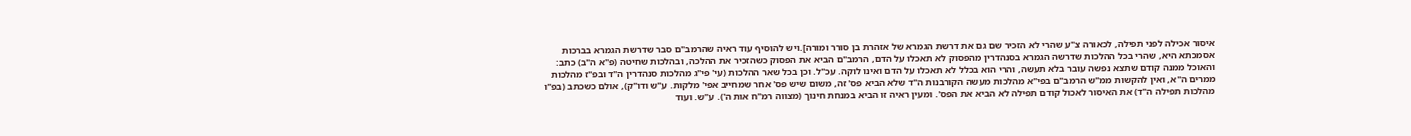איסור אכילה לפני תפילה, לכאורה צ"ע שהרי לא הזכיר שם גם את דרשת הגמרא של אזהרת בן סורר ומורה].ויש להוסיף עוד ראיה שהרמב"ם סבר שדרשת הגמרא בברכות אסמכתא היא, שהרי בכל ההלכות שדרשה הגמרא בסנהדרין מהפסוק לא תאכלו על הדם, הרמב"ם הביא את הפסוק כשהזכיר את ההלכה, ובהלכות שחיטה (פ"א ה"ב) כתב: והאוכל ממנה קודם שתצא נפשה עובר בלא תעשה, והרי הוא בכלל לא תאכלו על הדם ואינו לוקה. עכ"ל. וכן בכל שאר ההלכות (עי' פי"ג מהלכות סנהדרין ה"ד ובפ"ז מהלכות ממרים ה"א, ואין להקשות ממ"ש הרמב"ם בפי"א מהלכות מעשה הקורבנות ה"ד שלא הביא פס' זה, משום שיש פס' אחר שמחייב אפי' מלקות. ע"ש ודו"ק), אולם כשכתב (בפ"ו מהלכות תפילה ה"ד) את האיסור לאכול קודם תפילה לא הביא את הפס'. ומעין ראיה זו הביא במנחת חינוך (מצווה רמ"ח אות ה'). ע"ש. ועוד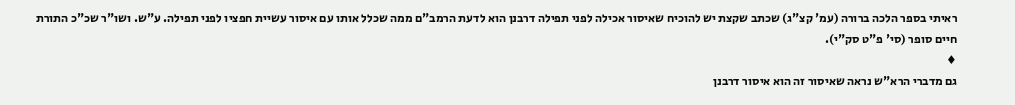ראיתי בספר הלכה ברורה (עמ' קצ"ג) שכתב שקצת יש להוכיח שאיסור אכילה לפני תפילה דרבנן הוא לדעת הרמב"ם ממה שכלל אותו עם איסור עשיית חפציו לפני תפילה. ע"ש. ושו"ר שכ"כ התורת חיים סופר (סי' פ"ט סק"י).
♦
גם מדברי הרא"ש נראה שאיסור זה הוא איסור דרבנן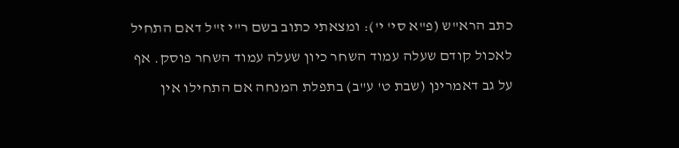כתב הרא"ש (פ"א סי' י'): ומצאתי כתוב בשם ר"י ז"ל דאם התחיל לאכול קודם שעלה עמוד השחר כיון שעלה עמוד השחר פוסק. אף על גב דאמרינן (שבת ט' ע"ב) בתפלת המנחה אם התחילו אין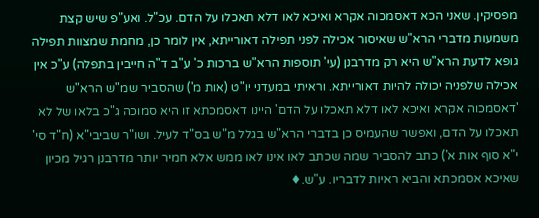מפסיקין. שאני הכא דאסמכוה אקרא ואיכא לאו דלא תאכלו על הדם. עכ"ל. ואע"פ שיש קצת משמעות מדברי הרא"ש שאיסור אכילה לפני תפילה דאורייתא, אין לומר כן, מחמת שמצוות תפילה גופא לדעת הרא"ש היא רק מדרבנן (עי' תוספות הרא"ש ברכות כ' ע"ב ד"ה חייבין בתפלה) ע"כ אין אכילה שלפניה יכולה להיות דאורייתא. וראיתי במעדני יו"ט (אות מ') שהסביר שמ"ש הרא"ש 'דאסמכוה אקרא ואיכא לאו דלא תאכלו על הדם' היינו דאסמכתא זו היא סמוכה ג"כ בלאו של לא תאכלו על הדם, ואפשר שהעמיס כן בדברי הרא"ש בגלל מ"ש בס"ד לעיל. ושו"ר שביבי"א (ח"ד סי' י"א סוף אות א') כתב להסביר שמה שכתב לאו אינו לאו ממש אלא חמיר יותר מדרבנן רגיל מכיון שאיכא אסמכתא והביא ראיות לדבריו. ע"ש.♦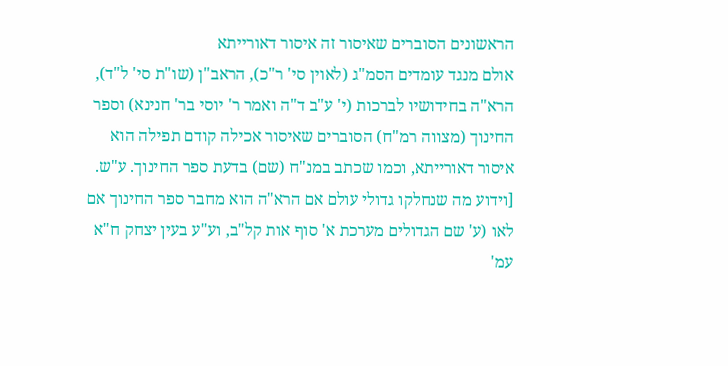הראשונים הסוברים שאיסור זה איסור דאורייתא
אולם מנגד עומדים הסמ"ג (לאוין סי' ר"כ), הראב"ן (שו"ת סי' ל"ד), הרא"ה בחידושיו לברכות (י' ע"ב ד"ה ואמר ר' יוסי בר' חנינא) וספר החינוך (מצווה רמ"ח) הסוברים שאיסור אכילה קודם תפילה הוא איסור דאורייתא, וכמו שכתב במנ"ח (שם) בדעת ספר החינוך. ע"ש. [וידוע מה שנחלקו גדולי עולם אם הרא"ה הוא מחבר ספר החינוך אם לאו (ע' שם הגדולים מערכת א' סוף אות קל"ב, וע"ע בעין יצחק ח"א עמ'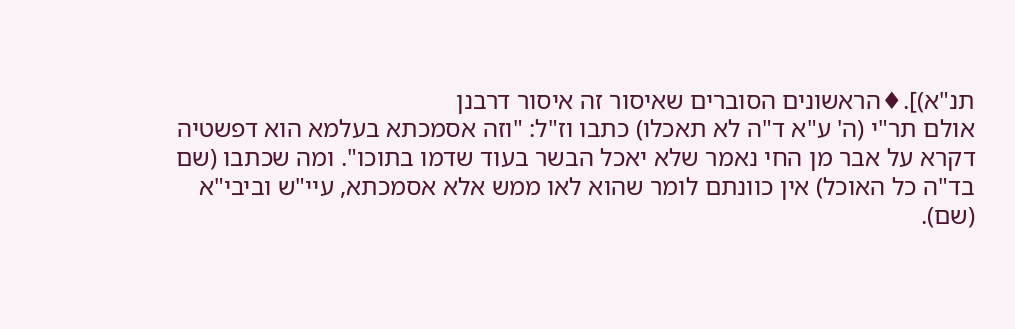תנ"א)].♦הראשונים הסוברים שאיסור זה איסור דרבנן
אולם תר"י (ה' ע"א ד"ה לא תאכלו) כתבו וז"ל: "וזה אסמכתא בעלמא הוא דפשטיה דקרא על אבר מן החי נאמר שלא יאכל הבשר בעוד שדמו בתוכו". ומה שכתבו (שם בד"ה כל האוכל) אין כוונתם לומר שהוא לאו ממש אלא אסמכתא, עיי"ש וביבי"א (שם).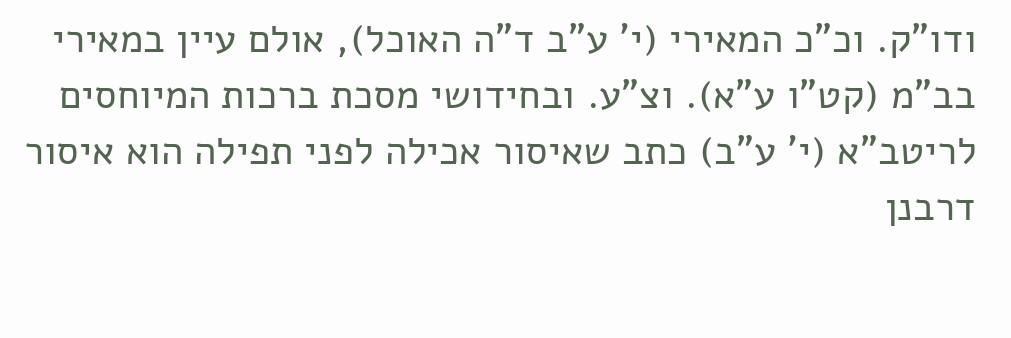ודו"ק. וכ"כ המאירי (י' ע"ב ד"ה האוכל), אולם עיין במאירי בב"מ (קט"ו ע"א). וצ"ע. ובחידושי מסכת ברכות המיוחסים לריטב"א (י' ע"ב) כתב שאיסור אכילה לפני תפילה הוא איסור דרבנן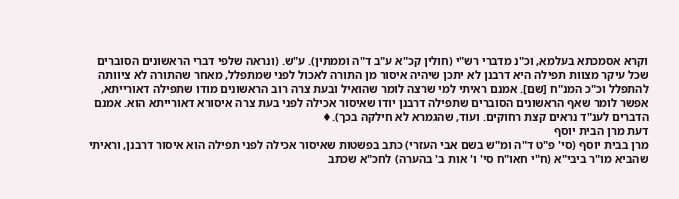וקרא אסמכתא בעלמא, וכ"נ מדברי רש"י (חולין קכ"א ע"ב ד"ה וממתין). ע"ש. (ונראה שלפי דברי הראשונים הסוברים שכל עיקר מצוות תפילה היא דרבנן לא יתכן שיהיה איסור מן התורה לאכול לפני שמתפלל, מאחר שהתורה לא ציוותה להתפלל וכ"כ המנ"ח [שם]. אמנם ראיתי למי שרצה לומר שהואיל ובעת צרה רוב הראשונים מודו שתפילה דאורייתא, אפשר לומר שאף הראשונים הסוברים שתפילה דרבנן יודו שאיסור אכילה לפני בעת צרה איסורא דאורייתא הוא. אמנם הדברים לענ"ד נראים קצת רחוקים. ועוד, שהגמרא לא חילקה בכך).♦
דעת מרן הבית יוסף
מרן בבית יוסף (סי' פ"ט ד"ה ומ"ש בשם אבי העזרי) כתב בפשטות שאיסור אכילה לפני תפילה הוא איסור דרבנן, וראיתי שהביא מו"ר ביבי"א (ח"י חאו"ח סי' ו' אות ב' בהערה) לחכ"א שכתב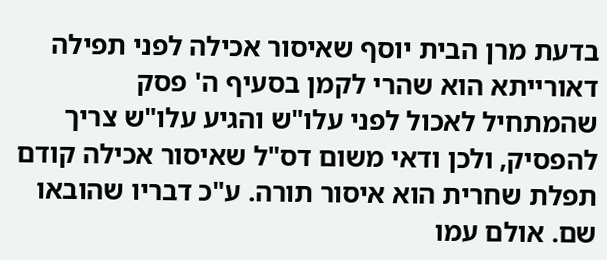בדעת מרן הבית יוסף שאיסור אכילה לפני תפילה דאורייתא הוא שהרי לקמן בסעיף ה' פסק שהמתחיל לאכול לפני עלו"ש והגיע עלו"ש צריך להפסיק, ולכן ודאי משום דס"ל שאיסור אכילה קודם תפלת שחרית הוא איסור תורה. ע"כ דבריו שהובאו שם. אולם עמו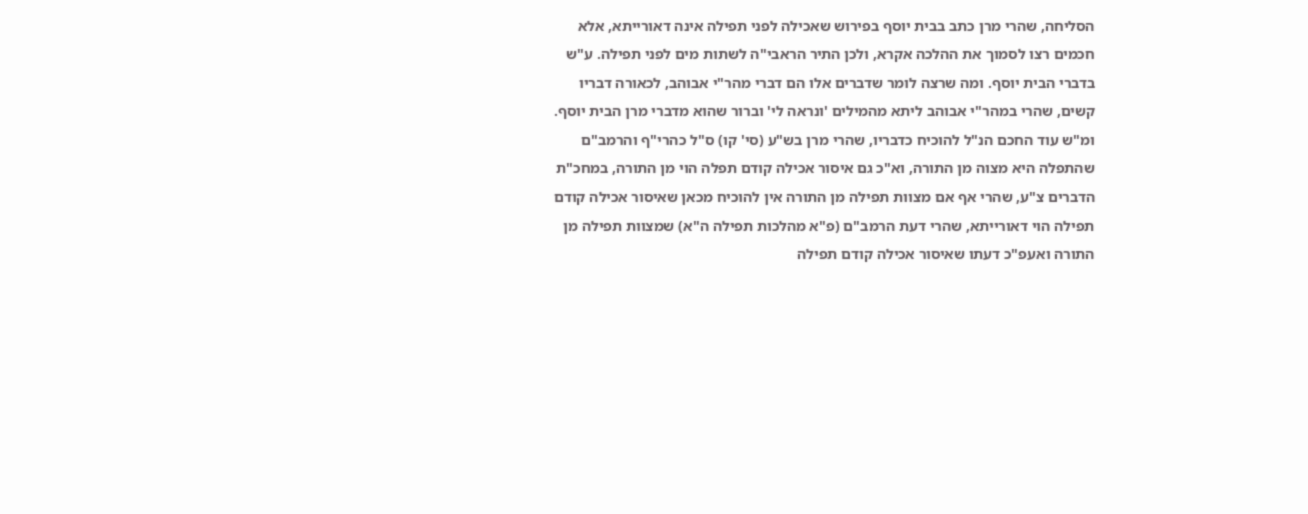הסליחה, שהרי מרן כתב בבית יוסף בפירוש שאכילה לפני תפילה אינה דאורייתא, אלא חכמים רצו לסמוך את ההלכה אקרא, ולכן התיר הראבי"ה לשתות מים לפני תפילה. ע"ש בדברי הבית יוסף. ומה שרצה לומר שדברים אלו הם דברי מהר"י אבוהב, לכאורה דבריו קשים, שהרי במהר"י אבוהב ליתא מהמילים 'ונראה לי' וברור שהוא מדברי מרן הבית יוסף. ומ"ש עוד החכם הנ"ל להוכיח כדבריו, שהרי מרן בש"ע (סי' קו) ס"ל כהרי"ף והרמב"ם שהתפלה היא מצוה מן התורה, וא"כ גם איסור אכילה קודם תפלה הוי מן התורה, במחכ"ת הדברים צ"ע, שהרי אף אם מצוות תפילה מן התורה אין להוכיח מכאן שאיסור אכילה קודם תפילה הוי דאורייתא, שהרי דעת הרמב"ם (פ"א מהלכות תפילה ה"א) שמצוות תפילה מן התורה ואעפ"כ דעתו שאיסור אכילה קודם תפילה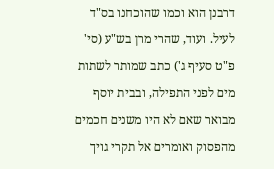דרבנן הוא וכמו שהוכחנו בס"ד לעיל. ועוד, שהרי מרן בש"ע (סי' פ"ט סעיף ג') כתב שמותר לשתות מים לפני התפילה, ובבית יוסף מבואר שאם לא היו משנים חכמים מהפסוק ואומרים אל תקרי גויך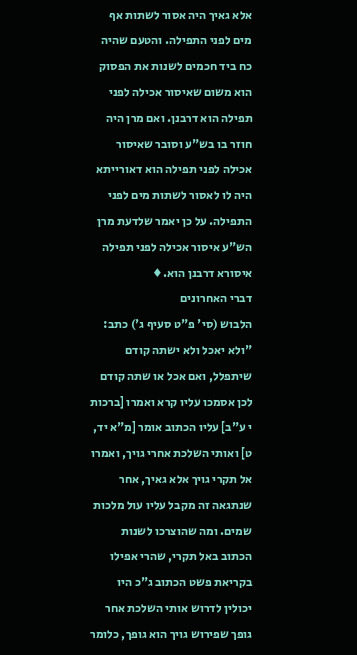אלא גאיך היה אסור לשתות אף מים לפני התפילה. והטעם שהיה כח ביד חכמים לשנות את הפסוק הוא משום שאיסור אכילה לפני תפילה הוא דרבנן. ואם מרן היה חוזר בו בש"ע וסובר שאיסור אכילה לפני תפילה הוא דאורייתא היה לו לאסור לשתות מים לפני התפילה. על כן יאמר שלדעת מרן הש"ע איסור אכילה לפני תפילה איסורא דרבנן הוא.♦
דברי האחרונים
הלבוש (סי' פ"ט סעיף ג') כתב: "ולא יאכל ולא ישתה קודם שיתפלל, ואם אכל או שתה קודם לכן אסמכו עליו קרא ואמרו [ברכות י ע"ב] עליו הכתוב אומר [מ"א יד, ט] ואותי השלכת אחרי גויך, ואמרו אל תקרי גויך אלא גאיך, אחר שנתגאה זה מקבל עליו עול מלכות שמים. ומה שהוצרכו לשנות הכתוב באל תקרי, שהרי אפילו בקריאת פשט הכתוב ג"כ היו יכולין לדרוש אותי השלכת אחר גופך שפירוש גויך הוא גופך, כלומר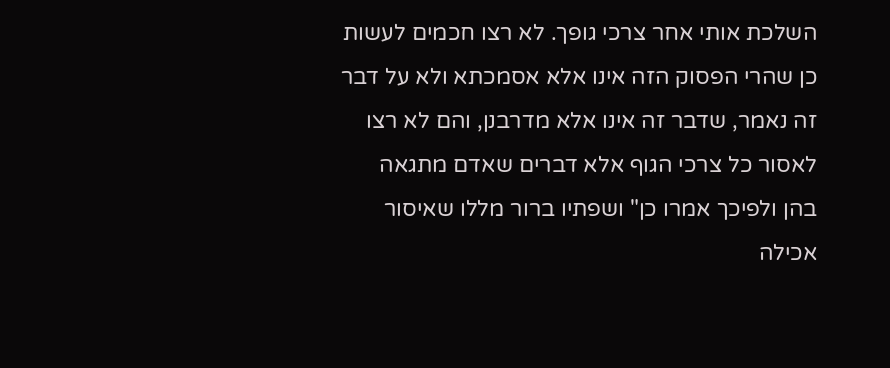השלכת אותי אחר צרכי גופך. לא רצו חכמים לעשות כן שהרי הפסוק הזה אינו אלא אסמכתא ולא על דבר זה נאמר, שדבר זה אינו אלא מדרבנן, והם לא רצו לאסור כל צרכי הגוף אלא דברים שאדם מתגאה בהן ולפיכך אמרו כן" ושפתיו ברור מללו שאיסור אכילה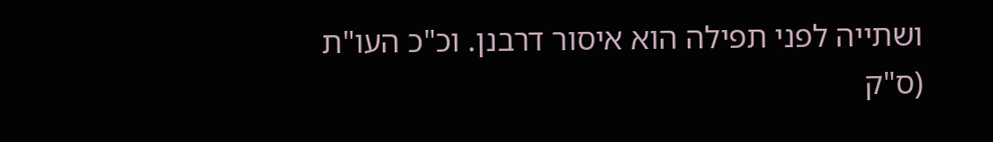ושתייה לפני תפילה הוא איסור דרבנן. וכ"כ העו"ת (ס"ק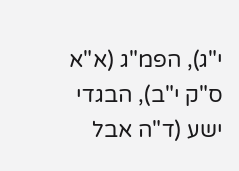י"ג), הפמ"ג (א"א ס"ק י"ב), הבגדי ישע (ד"ה אבל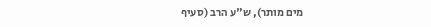מים מותר), ש"ע הרב (סעיף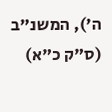ה'), המשנ"ב (ס"ק כ"א)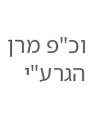וכ"פ מרן הגרע"י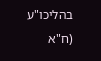בהליכו"ע (ח"א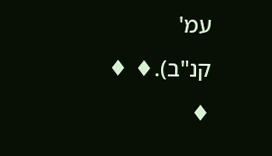עמ' קנ"ב).♦ ♦ ♦